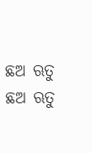ଛଅ ଋତୁ
ଛଅ ଋତୁ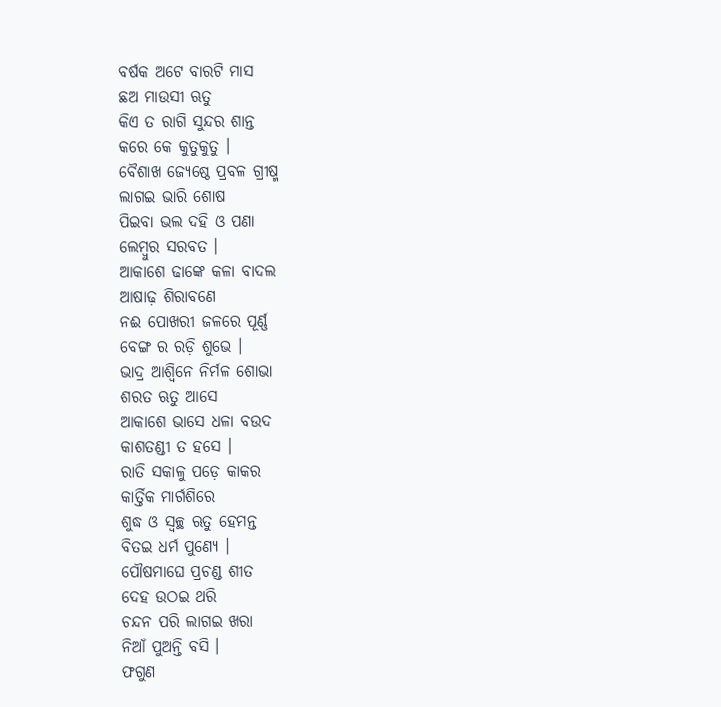ବର୍ଷକ ଅଟେ ବାରଟି ମାସ
ଛଅ ମାଉସୀ ଋତୁ
କିଏ ତ ରାଗି ସୁନ୍ଦର ଶାନ୍ତ
କରେ କେ କୁତୁକୁତୁ ।
ବୈଶାଖ ଜ୍ୟେଷ୍ଠେ ପ୍ରବଳ ଗ୍ରୀଷ୍ମ
ଲାଗଇ ଭାରି ଶୋଷ
ପିଇବା ଭଲ ଦହି ଓ ପଣା
ଲେମ୍ବୁର ସରବତ ।
ଆକାଶେ ଢାଙ୍କେ କଳା ବାଦଲ
ଆଷାଢ଼ ଶିରାବଣେ
ନଈ ପୋଖରୀ ଜଳରେ ପୂର୍ଣ୍ଣ
ବେଙ୍ଗ ର ରଡ଼ି ଶୁଭେ ।
ଭାଦ୍ର ଆଶ୍ୱିନେ ନିର୍ମଳ ଶୋଭା
ଶରତ ଋତୁ ଆସେ
ଆକାଶେ ଭାସେ ଧଳା ବଉଦ
କାଶତଣ୍ଡୀ ତ ହସେ ।
ରାତି ସକାଳୁ ପଡ଼େ କାକର
କାର୍ତ୍ତିକ ମାର୍ଗଶିରେ
ଶୁଦ୍ଧ ଓ ସ୍ୱଚ୍ଛ ଋତୁ ହେମନ୍ତ
ବିତଇ ଧର୍ମ ପୁଣ୍ୟେ ।
ପୌଷମାଘେ ପ୍ରଚଣ୍ଡ ଶୀତ
ଦେହ ଉଠଇ ଥରି
ଚନ୍ଦନ ପରି ଲାଗଇ ଖରା
ନିଆଁ ପୁଅନ୍ତି ବସି ।
ଫଗୁଣ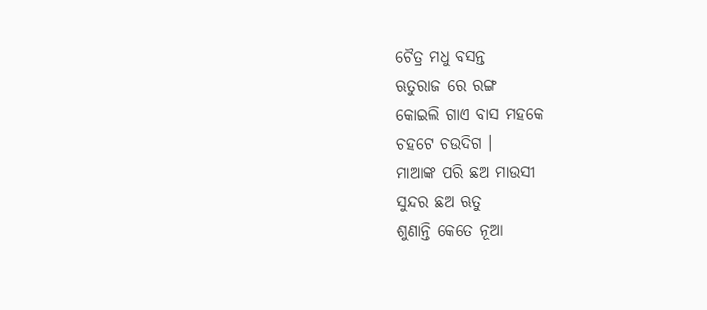ଚୈତ୍ର ମଧୁ ବସନ୍ତ
ଋତୁରାଜ ରେ ରଙ୍ଗ
କୋଇଲି ଗାଏ ବାସ ମହକେ
ଚହଟେ ଚଉଦିଗ ।
ମାଆଙ୍କ ପରି ଛଅ ମାଉସୀ
ସୁନ୍ଦର ଛଅ ଋତୁ
ଶୁଣାନ୍ତି କେତେ ନୂଆ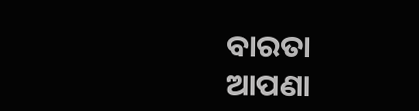ବାରତା
ଆପଣା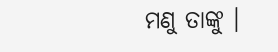ମଣୁ ତାଙ୍କୁ ।